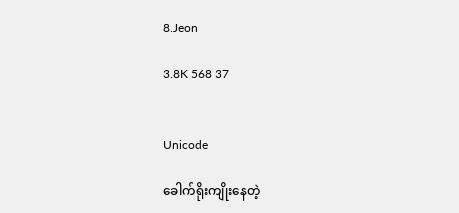8.Jeon

3.8K 568 37


Unicode

ခေါက်ရိုးကျိုးနေတဲ့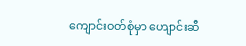ကျောင်းဝတ်စုံမှာ ဟျောင်းဆီ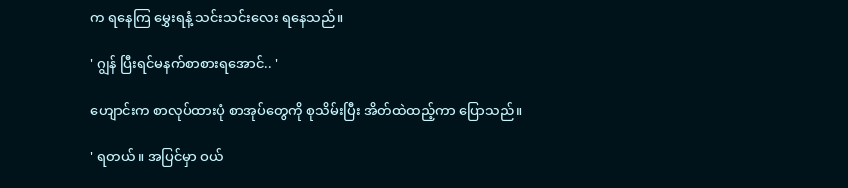က ရနေကြ မွှေးရနံ့ သင်းသင်းလေး ရနေသည်။

' ဂျွန် ပြီးရင်မနက်စာစားရအောင်.. '

ဟျောင်းက စာလုပ်ထားပုံ စာအုပ်တွေကို စုသိမ်းပြီး အိတ်ထဲထည့်ကာ ပြောသည်။

' ရတယ်။ အပြင်မှာ ဝယ်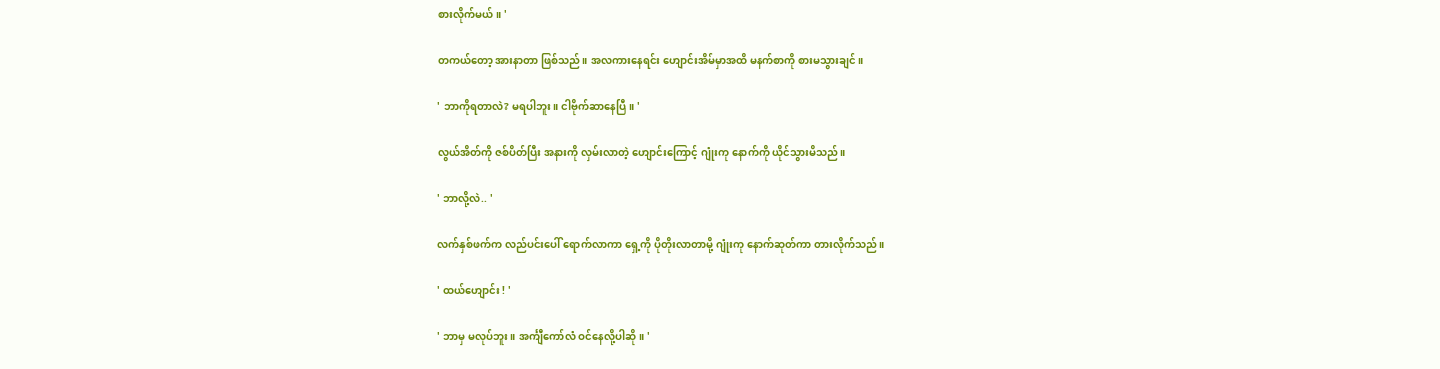စားလိုက်မယ်။ '

တကယ်တော့ အားနာတာ ဖြစ်သည်။ အလကားနေရင်း ဟျောင်းအိမ်မှာအထိ မနက်စာကို စားမသွားချင်။

' ဘာကိုရတာလဲ? မရပါဘူး။ ငါဗိုက်ဆာနေပြီ။ '

လွယ်အိတ်ကို ဇစ်ပိတ်ပြီး အနားကို လှမ်းလာတဲ့ ဟျောင်းကြောင့် ဂျုံးကု နောက်ကို ယိုင်သွားမိသည်။

' ဘာလို့လဲ.. '

လက်‌‌နှစ်ဖက်က လည်ပင်းပေါ် ရောက်လာကာ ရှေ့ကို ပိုတိုးလာတာမို့ ဂျုံးကု နောက်ဆုတ်ကာ တားလိုက်သည်။

' ထယ်ဟျောင်း ! '

' ဘာမှ မလုပ်ဘူး။ အင်္ကျီကော်လံ ဝင်နေလို့ပါဆို။ '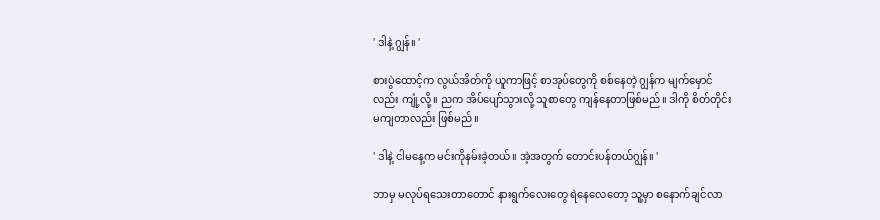' ဒါနဲ့ ဂျွန်။ '

စားပွဲထောင့်က လွယ်အိတ်ကို ယူကာဖြင့် စာအုပ်တွေကို စစ်နေတဲ့ ဂျွန်က မျက်မှောင်လည်း ကျုံ့လို့။ ညက အိပ်ပျော်သွားလို့ သူစာတွေ ကျန်နေတာဖြစ်မည်။ ဒါကို စိတ်တိုင်း မကျတာလည်း ဖြစ်မည်။

' ဒါနဲ့ ငါမနေ့က မင်းကိုနမ်းခဲ့တယ်။ အဲ့အတွက် တောင်းပန်တယ်ဂျွန်။ '

ဘာမှ မလုပ်ရသေးတာတောင် နားရွက်လေးတွေ ရဲနေလေတော့ သူ့မှာ စနောက်ချင်လာ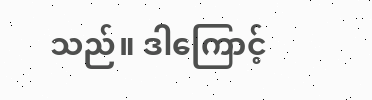သည်။ ဒါကြောင့်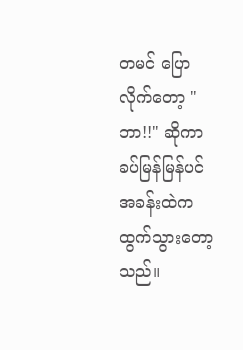တမင် ပြောလိုက်တော့ "ဘာ!!" ဆိုကာ ခပ်မြန်မြန်ပင် အခန်းထဲက ထွက်သွားတော့သည်။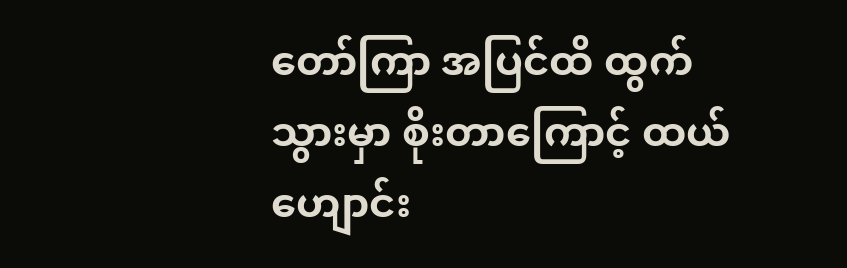တော်ကြာ အပြင်ထိ ထွက်သွားမှာ စိုးတာကြောင့် ထယ်ဟျောင်း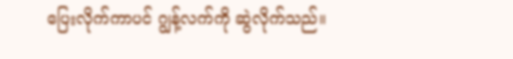ပြေးလိုက်ကာပင် ဂျွန့်လက်ကို ဆွဲလိုက်သည်။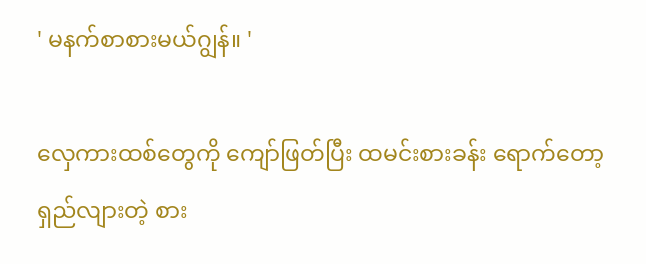' မနက်စာစားမယ်ဂျွန်။ '

လှေကားထစ်တွေကို ကျော်ဖြတ်ပြီး ထမင်းစားခန်း ရောက်တော့ ရှည်လျားတဲ့ စား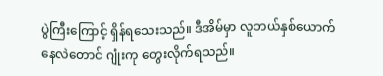ပွဲကြီးကြောင့် ရှိန်ရသေးသည်။ ဒီအိမ်မှာ လူဘယ်နှစ်ယောက်
နေလဲတောင် ဂျုံးကု တွေးလိုက်ရသည်။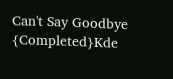Can't Say Goodbye {Completed}Kde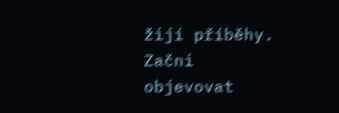žijí příběhy. Začni objevovat